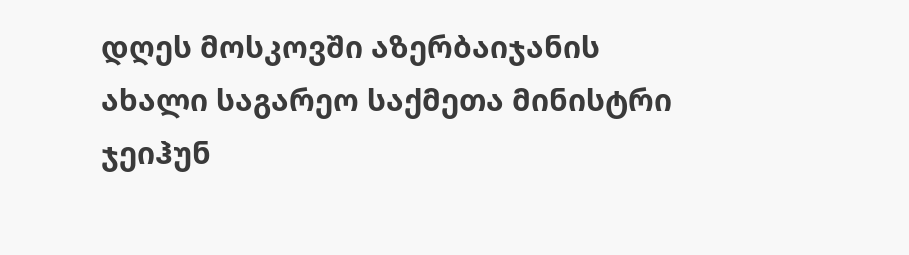დღეს მოსკოვში აზერბაიჯანის ახალი საგარეო საქმეთა მინისტრი ჯეიჰუნ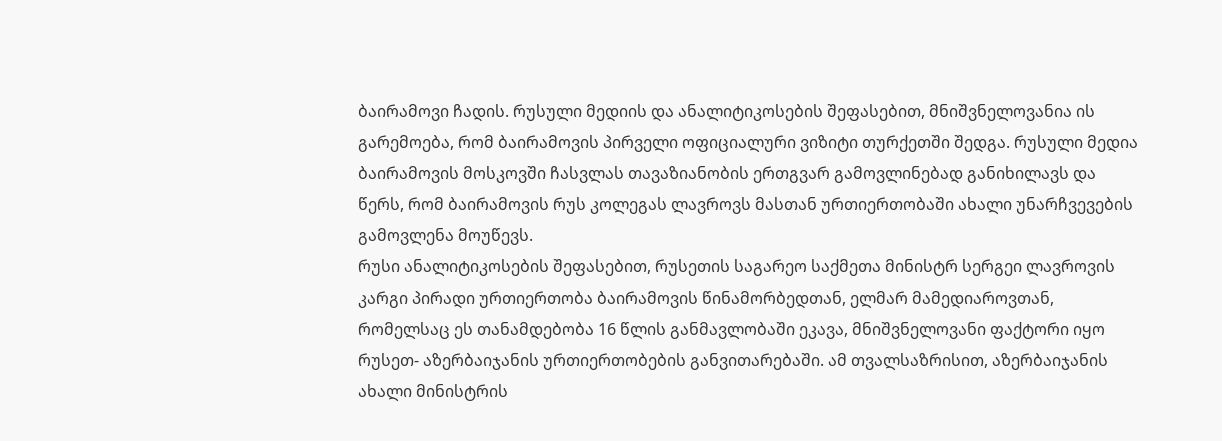ბაირამოვი ჩადის. რუსული მედიის და ანალიტიკოსების შეფასებით, მნიშვნელოვანია ის გარემოება, რომ ბაირამოვის პირველი ოფიციალური ვიზიტი თურქეთში შედგა. რუსული მედია ბაირამოვის მოსკოვში ჩასვლას თავაზიანობის ერთგვარ გამოვლინებად განიხილავს და წერს, რომ ბაირამოვის რუს კოლეგას ლავროვს მასთან ურთიერთობაში ახალი უნარჩვევების გამოვლენა მოუწევს.
რუსი ანალიტიკოსების შეფასებით, რუსეთის საგარეო საქმეთა მინისტრ სერგეი ლავროვის კარგი პირადი ურთიერთობა ბაირამოვის წინამორბედთან, ელმარ მამედიაროვთან, რომელსაც ეს თანამდებობა 16 წლის განმავლობაში ეკავა, მნიშვნელოვანი ფაქტორი იყო რუსეთ- აზერბაიჯანის ურთიერთობების განვითარებაში. ამ თვალსაზრისით, აზერბაიჯანის ახალი მინისტრის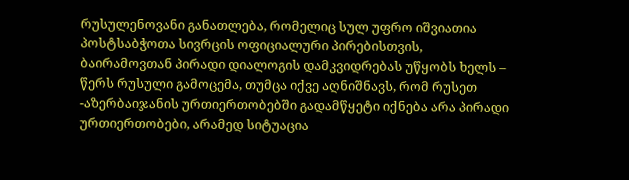რუსულენოვანი განათლება, რომელიც სულ უფრო იშვიათია პოსტსაბჭოთა სივრცის ოფიციალური პირებისთვის, ბაირამოვთან პირადი დიალოგის დამკვიდრებას უწყობს ხელს – წერს რუსული გამოცემა, თუმცა იქვე აღნიშნავს, რომ რუსეთ -აზერბაიჯანის ურთიერთობებში გადამწყეტი იქნება არა პირადი ურთიერთობები, არამედ სიტუაცია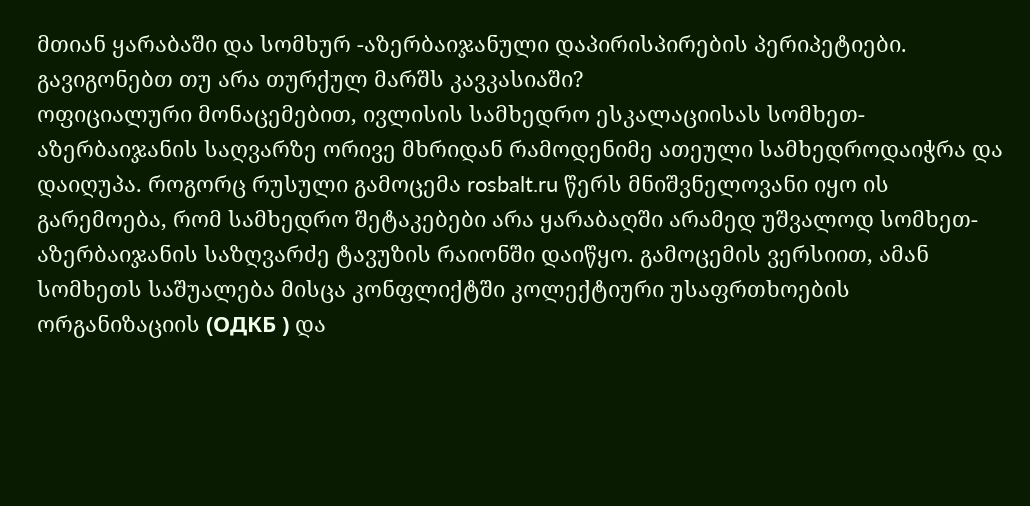მთიან ყარაბაში და სომხურ -აზერბაიჯანული დაპირისპირების პერიპეტიები.
გავიგონებთ თუ არა თურქულ მარშს კავკასიაში?
ოფიციალური მონაცემებით, ივლისის სამხედრო ესკალაციისას სომხეთ- აზერბაიჯანის საღვარზე ორივე მხრიდან რამოდენიმე ათეული სამხედროდაიჭრა და დაიღუპა. როგორც რუსული გამოცემა rosbalt.ru წერს მნიშვნელოვანი იყო ის გარემოება, რომ სამხედრო შეტაკებები არა ყარაბაღში არამედ უშვალოდ სომხეთ-აზერბაიჯანის საზღვარძე ტავუზის რაიონში დაიწყო. გამოცემის ვერსიით, ამან სომხეთს საშუალება მისცა კონფლიქტში კოლექტიური უსაფრთხოების ორგანიზაციის (ОДКБ ) და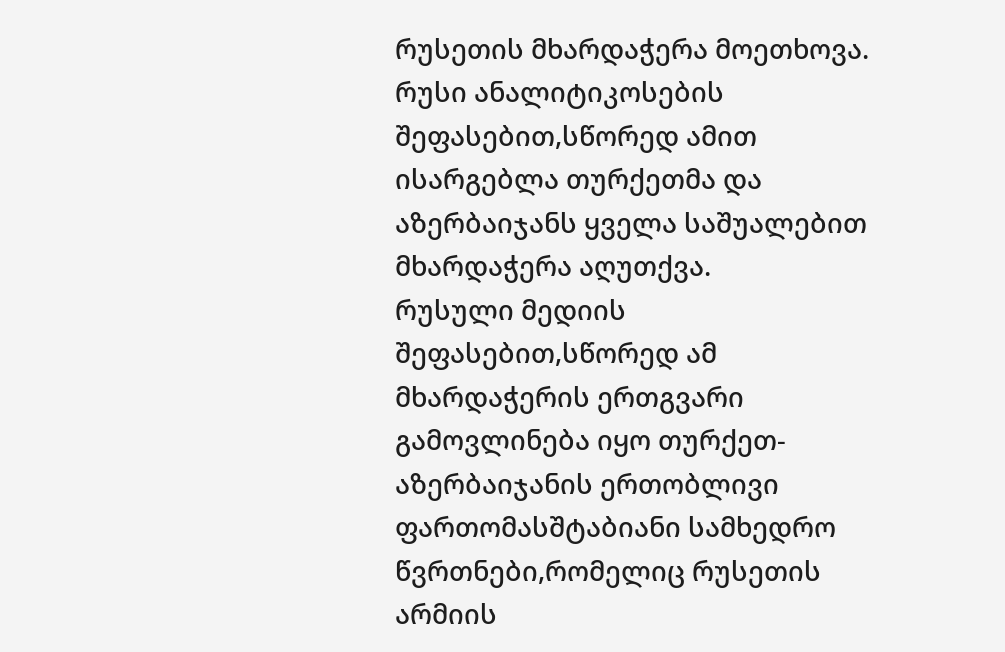რუსეთის მხარდაჭერა მოეთხოვა. რუსი ანალიტიკოსების შეფასებით,სწორედ ამით ისარგებლა თურქეთმა და აზერბაიჯანს ყველა საშუალებით მხარდაჭერა აღუთქვა.
რუსული მედიის შეფასებით,სწორედ ამ მხარდაჭერის ერთგვარი გამოვლინება იყო თურქეთ- აზერბაიჯანის ერთობლივი ფართომასშტაბიანი სამხედრო წვრთნები,რომელიც რუსეთის არმიის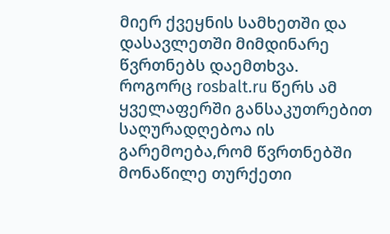მიერ ქვეყნის სამხეთში და დასავლეთში მიმდინარე წვრთნებს დაემთხვა. როგორც rosbalt.ru წერს ამ ყველაფერში განსაკუთრებით საღურადღებოა ის გარემოება,რომ წვრთნებში მონაწილე თურქეთი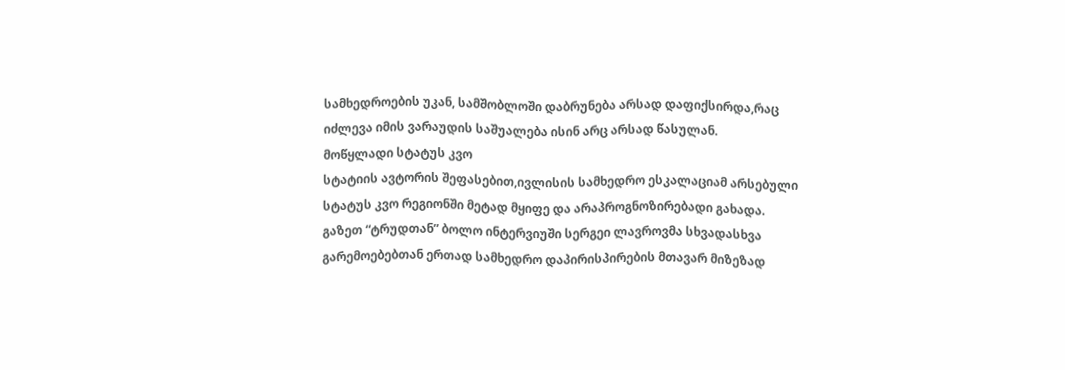სამხედროების უკან, სამშობლოში დაბრუნება არსად დაფიქსირდა,რაც იძლევა იმის ვარაუდის საშუალება ისინ არც არსად წასულან.
მოწყლადი სტატუს კვო
სტატიის ავტორის შეფასებით,ივლისის სამხედრო ესკალაციამ არსებული სტატუს კვო რეგიონში მეტად მყიფე და არაპროგნოზირებადი გახადა. გაზეთ “ტრუდთან” ბოლო ინტერვიუში სერგეი ლავროვმა სხვადასხვა გარემოებებთან ერთად სამხედრო დაპირისპირების მთავარ მიზეზად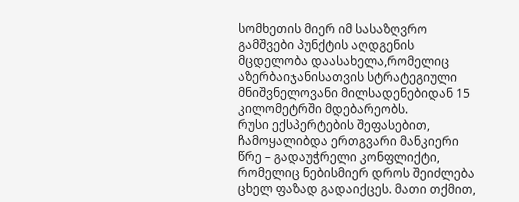სომხეთის მიერ იმ სასაზღვრო გამშვები პუნქტის აღდგენის მცდელობა დაასახელა,რომელიც აზერბაიჯანისათვის სტრატეგიული მნიშვნელოვანი მილსადენებიდან 15 კილომეტრში მდებარეობს.
რუსი ექსპერტების შეფასებით, ჩამოყალიბდა ერთგვარი მანკიერი წრე – გადაუჭრელი კონფლიქტი, რომელიც ნებისმიერ დროს შეიძლება ცხელ ფაზად გადაიქცეს. მათი თქმით,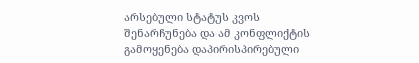არსებული სტატუს კვოს შენარჩუნება და ამ კონფლიქტის გამოყენება დაპირისპირებული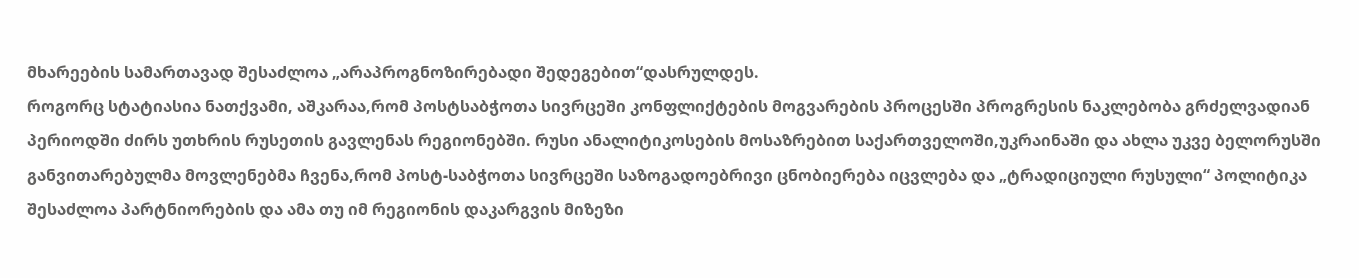მხარეების სამართავად შესაძლოა „არაპროგნოზირებადი შედეგებით“დასრულდეს.
როგორც სტატიასია ნათქვამი, აშკარაა,რომ პოსტსაბჭოთა სივრცეში კონფლიქტების მოგვარების პროცესში პროგრესის ნაკლებობა გრძელვადიან პერიოდში ძირს უთხრის რუსეთის გავლენას რეგიონებში. რუსი ანალიტიკოსების მოსაზრებით საქართველოში,უკრაინაში და ახლა უკვე ბელორუსში განვითარებულმა მოვლენებმა ჩვენა,რომ პოსტ-საბჭოთა სივრცეში საზოგადოებრივი ცნობიერება იცვლება და „ტრადიციული რუსული“ პოლიტიკა შესაძლოა პარტნიორების და ამა თუ იმ რეგიონის დაკარგვის მიზეზი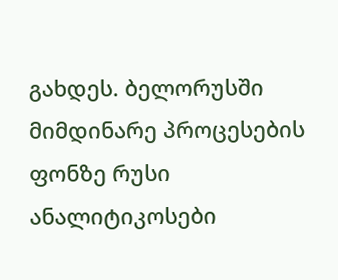გახდეს. ბელორუსში მიმდინარე პროცესების ფონზე რუსი ანალიტიკოსები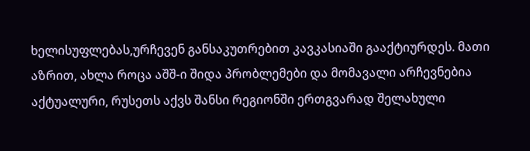ხელისუფლებას,ურჩევენ განსაკუთრებით კავკასიაში გააქტიურდეს. მათი აზრით, ახლა როცა აშშ-ი შიდა პრობლემები და მომავალი არჩევნებია აქტუალური, რუსეთს აქვს შანსი რეგიონში ერთგვარად შელახული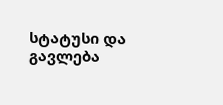სტატუსი და გავლება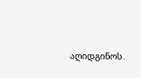აღიდგინოს.